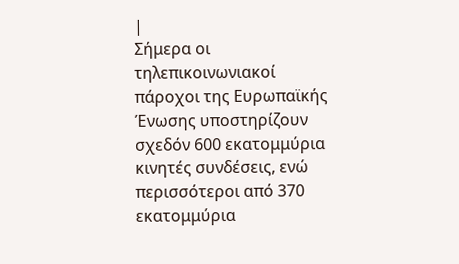|
Σήμερα οι
τηλεπικοινωνιακοί
πάροχοι της Ευρωπαϊκής
Ένωσης υποστηρίζουν
σχεδόν 600 εκατομμύρια
κινητές συνδέσεις, ενώ
περισσότεροι από 370
εκατομμύρια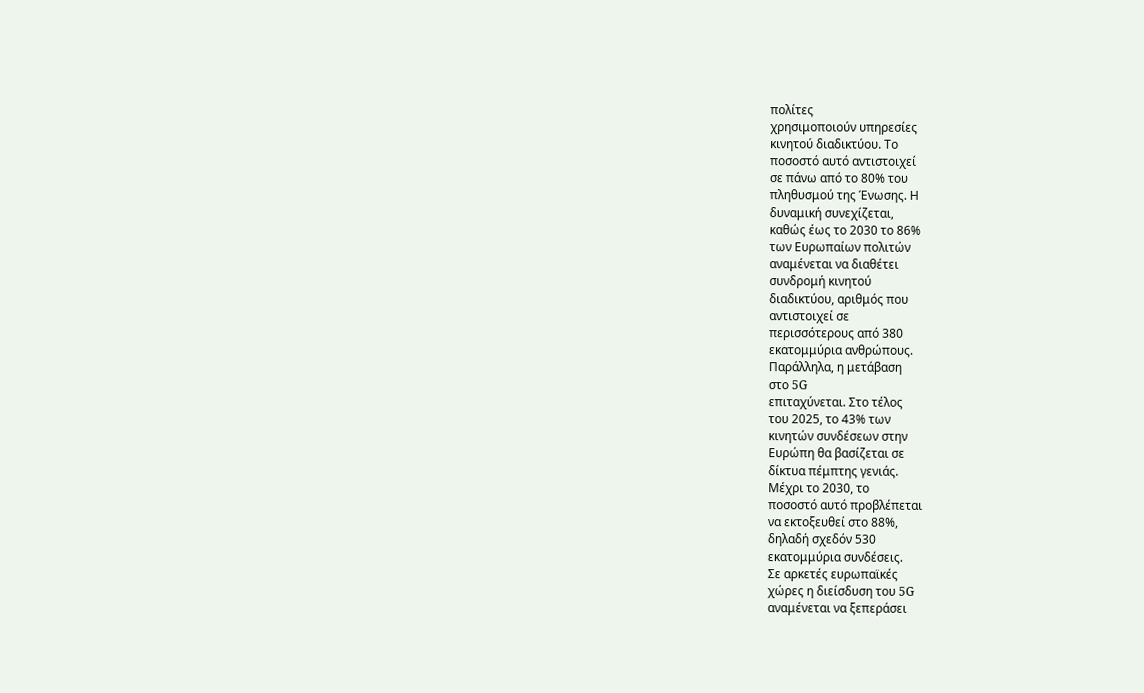πολίτες
χρησιμοποιούν υπηρεσίες
κινητού διαδικτύου. Το
ποσοστό αυτό αντιστοιχεί
σε πάνω από το 80% του
πληθυσμού της Ένωσης. Η
δυναμική συνεχίζεται,
καθώς έως το 2030 το 86%
των Ευρωπαίων πολιτών
αναμένεται να διαθέτει
συνδρομή κινητού
διαδικτύου, αριθμός που
αντιστοιχεί σε
περισσότερους από 380
εκατομμύρια ανθρώπους.
Παράλληλα, η μετάβαση
στο 5G
επιταχύνεται. Στο τέλος
του 2025, το 43% των
κινητών συνδέσεων στην
Ευρώπη θα βασίζεται σε
δίκτυα πέμπτης γενιάς.
Μέχρι το 2030, το
ποσοστό αυτό προβλέπεται
να εκτοξευθεί στο 88%,
δηλαδή σχεδόν 530
εκατομμύρια συνδέσεις.
Σε αρκετές ευρωπαϊκές
χώρες η διείσδυση του 5G
αναμένεται να ξεπεράσει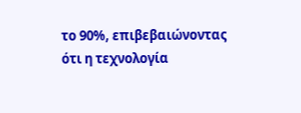το 90%, επιβεβαιώνοντας
ότι η τεχνολογία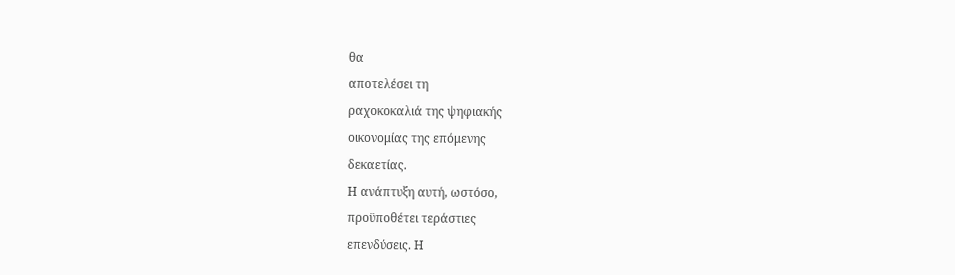θα
αποτελέσει τη
ραχοκοκαλιά της ψηφιακής
οικονομίας της επόμενης
δεκαετίας.
Η ανάπτυξη αυτή, ωστόσο,
προϋποθέτει τεράστιες
επενδύσεις. Η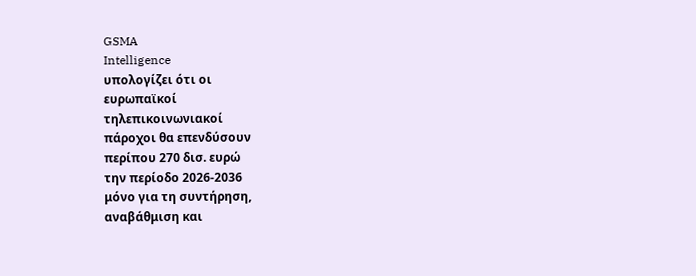GSMA
Intelligence
υπολογίζει ότι οι
ευρωπαϊκοί
τηλεπικοινωνιακοί
πάροχοι θα επενδύσουν
περίπου 270 δισ. ευρώ
την περίοδο 2026-2036
μόνο για τη συντήρηση,
αναβάθμιση και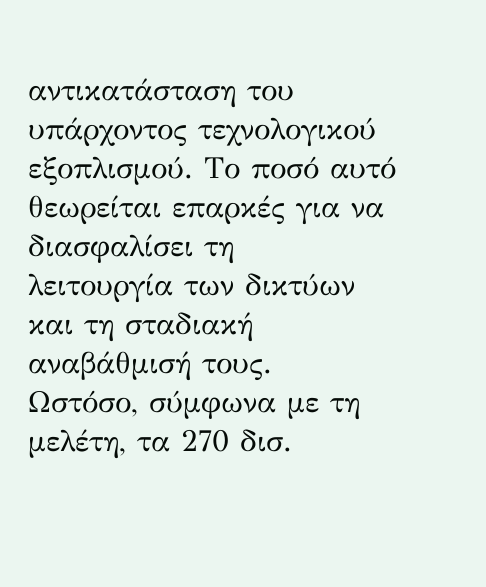αντικατάσταση του
υπάρχοντος τεχνολογικού
εξοπλισμού. Το ποσό αυτό
θεωρείται επαρκές για να
διασφαλίσει τη
λειτουργία των δικτύων
και τη σταδιακή
αναβάθμισή τους.
Ωστόσο, σύμφωνα με τη
μελέτη, τα 270 δισ.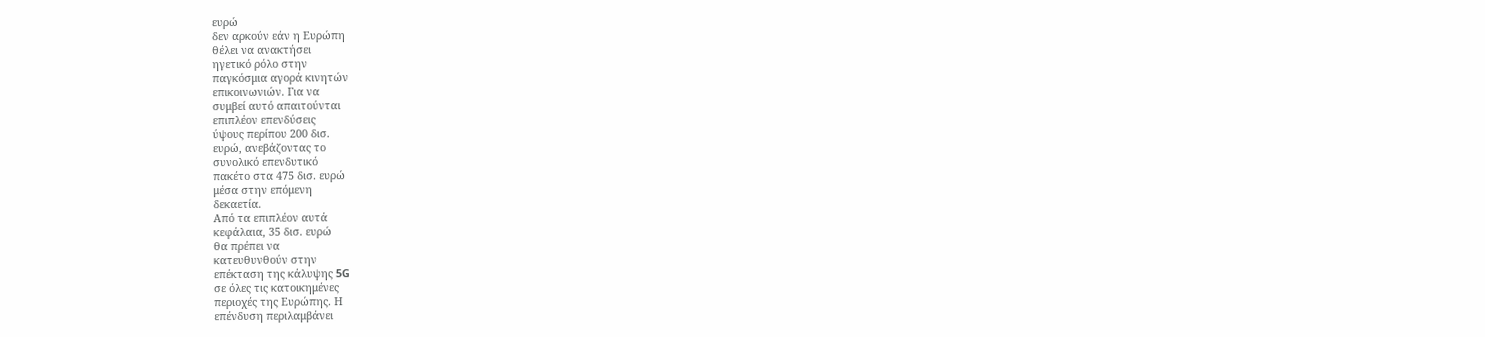ευρώ
δεν αρκούν εάν η Ευρώπη
θέλει να ανακτήσει
ηγετικό ρόλο στην
παγκόσμια αγορά κινητών
επικοινωνιών. Για να
συμβεί αυτό απαιτούνται
επιπλέον επενδύσεις
ύψους περίπου 200 δισ.
ευρώ, ανεβάζοντας το
συνολικό επενδυτικό
πακέτο στα 475 δισ. ευρώ
μέσα στην επόμενη
δεκαετία.
Από τα επιπλέον αυτά
κεφάλαια, 35 δισ. ευρώ
θα πρέπει να
κατευθυνθούν στην
επέκταση της κάλυψης 5G
σε όλες τις κατοικημένες
περιοχές της Ευρώπης. Η
επένδυση περιλαμβάνει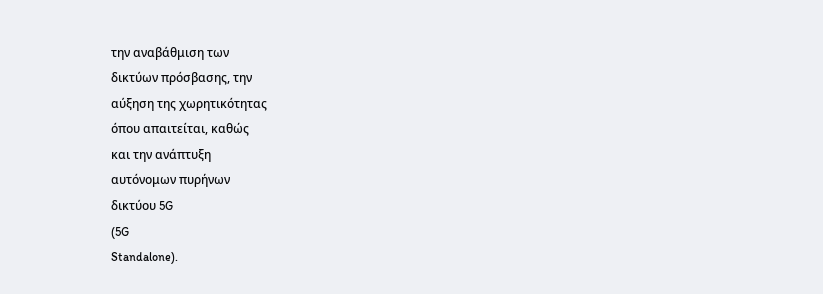την αναβάθμιση των
δικτύων πρόσβασης, την
αύξηση της χωρητικότητας
όπου απαιτείται, καθώς
και την ανάπτυξη
αυτόνομων πυρήνων
δικτύου 5G
(5G
Standalone).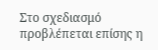Στο σχεδιασμό
προβλέπεται επίσης η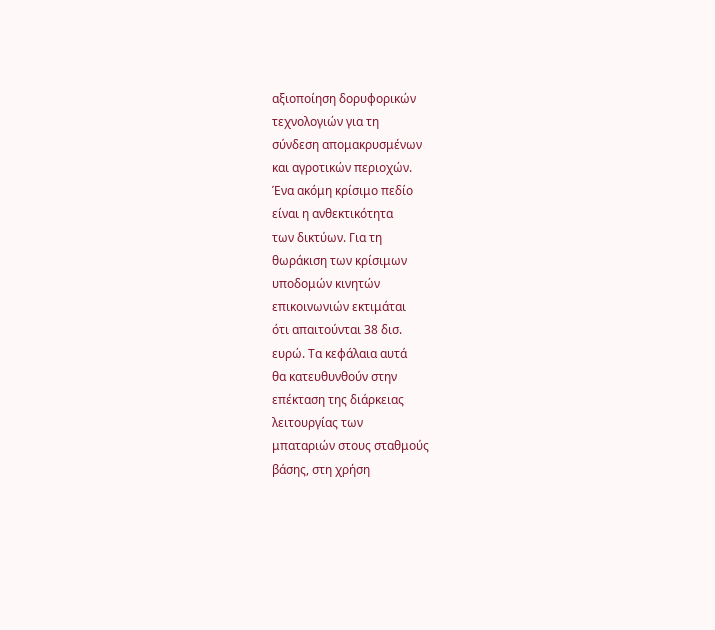αξιοποίηση δορυφορικών
τεχνολογιών για τη
σύνδεση απομακρυσμένων
και αγροτικών περιοχών.
Ένα ακόμη κρίσιμο πεδίο
είναι η ανθεκτικότητα
των δικτύων. Για τη
θωράκιση των κρίσιμων
υποδομών κινητών
επικοινωνιών εκτιμάται
ότι απαιτούνται 38 δισ.
ευρώ. Τα κεφάλαια αυτά
θα κατευθυνθούν στην
επέκταση της διάρκειας
λειτουργίας των
μπαταριών στους σταθμούς
βάσης, στη χρήση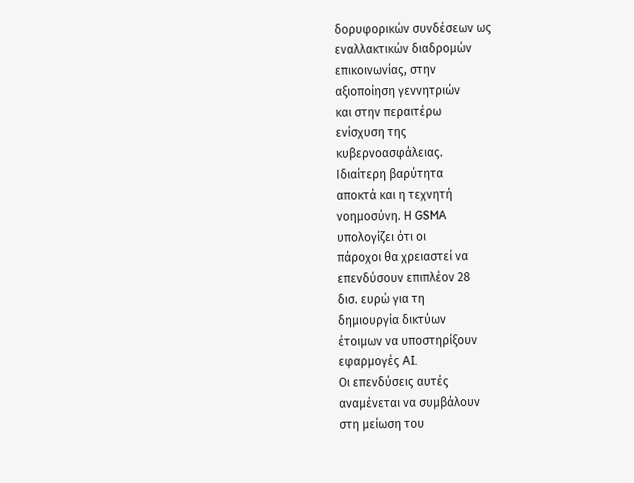δορυφορικών συνδέσεων ως
εναλλακτικών διαδρομών
επικοινωνίας, στην
αξιοποίηση γεννητριών
και στην περαιτέρω
ενίσχυση της
κυβερνοασφάλειας.
Ιδιαίτερη βαρύτητα
αποκτά και η τεχνητή
νοημοσύνη. Η GSMA
υπολογίζει ότι οι
πάροχοι θα χρειαστεί να
επενδύσουν επιπλέον 28
δισ. ευρώ για τη
δημιουργία δικτύων
έτοιμων να υποστηρίξουν
εφαρμογές AI.
Οι επενδύσεις αυτές
αναμένεται να συμβάλουν
στη μείωση του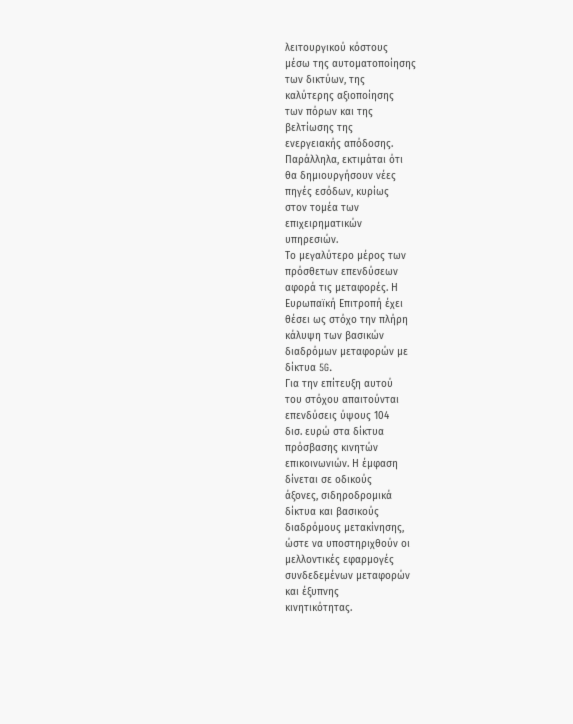λειτουργικού κόστους
μέσω της αυτοματοποίησης
των δικτύων, της
καλύτερης αξιοποίησης
των πόρων και της
βελτίωσης της
ενεργειακής απόδοσης.
Παράλληλα, εκτιμάται ότι
θα δημιουργήσουν νέες
πηγές εσόδων, κυρίως
στον τομέα των
επιχειρηματικών
υπηρεσιών.
Το μεγαλύτερο μέρος των
πρόσθετων επενδύσεων
αφορά τις μεταφορές. Η
Ευρωπαϊκή Επιτροπή έχει
θέσει ως στόχο την πλήρη
κάλυψη των βασικών
διαδρόμων μεταφορών με
δίκτυα 5G.
Για την επίτευξη αυτού
του στόχου απαιτούνται
επενδύσεις ύψους 104
δισ. ευρώ στα δίκτυα
πρόσβασης κινητών
επικοινωνιών. Η έμφαση
δίνεται σε οδικούς
άξονες, σιδηροδρομικά
δίκτυα και βασικούς
διαδρόμους μετακίνησης,
ώστε να υποστηριχθούν οι
μελλοντικές εφαρμογές
συνδεδεμένων μεταφορών
και έξυπνης
κινητικότητας.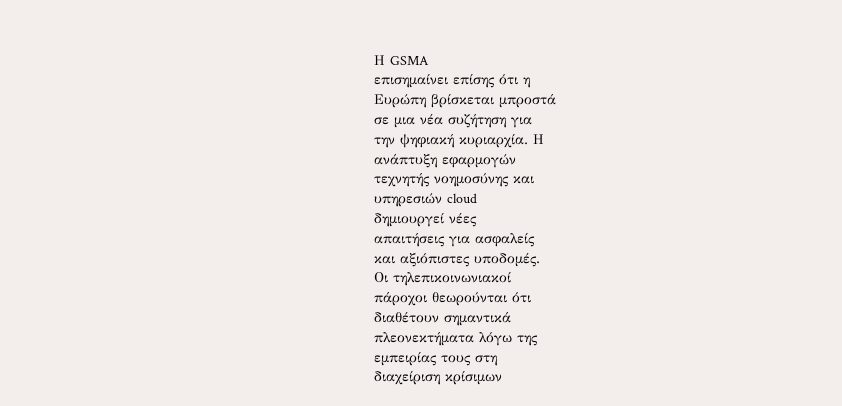Η GSMA
επισημαίνει επίσης ότι η
Ευρώπη βρίσκεται μπροστά
σε μια νέα συζήτηση για
την ψηφιακή κυριαρχία. Η
ανάπτυξη εφαρμογών
τεχνητής νοημοσύνης και
υπηρεσιών cloud
δημιουργεί νέες
απαιτήσεις για ασφαλείς
και αξιόπιστες υποδομές.
Οι τηλεπικοινωνιακοί
πάροχοι θεωρούνται ότι
διαθέτουν σημαντικά
πλεονεκτήματα λόγω της
εμπειρίας τους στη
διαχείριση κρίσιμων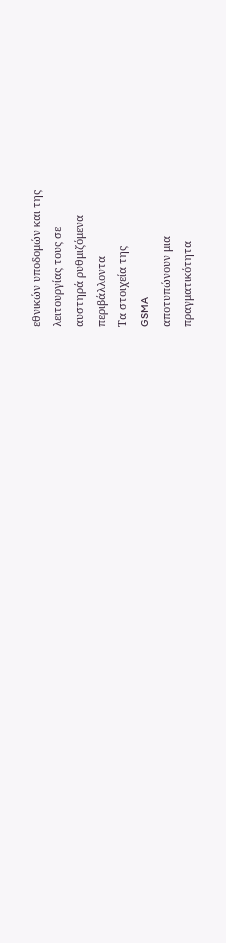εθνικών υποδομών και της
λειτουργίας τους σε
αυστηρά ρυθμιζόμενα
περιβάλλοντα
Τα στοιχεία της
GSMA
αποτυπώνουν μια
πραγματικότητα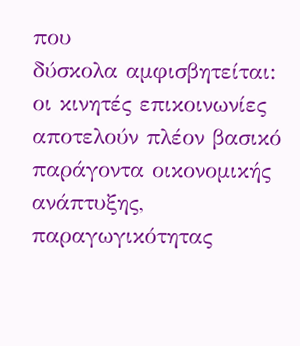που
δύσκολα αμφισβητείται:
οι κινητές επικοινωνίες
αποτελούν πλέον βασικό
παράγοντα οικονομικής
ανάπτυξης,
παραγωγικότητας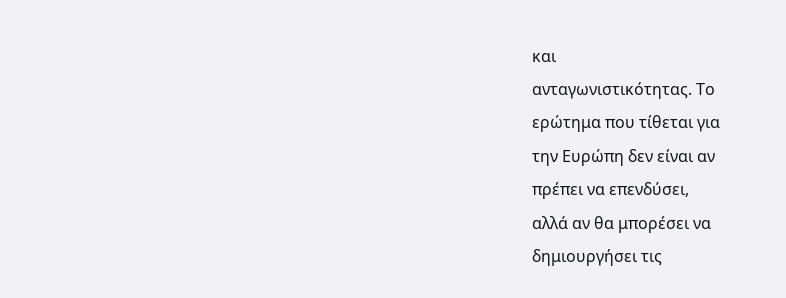και
ανταγωνιστικότητας. Το
ερώτημα που τίθεται για
την Ευρώπη δεν είναι αν
πρέπει να επενδύσει,
αλλά αν θα μπορέσει να
δημιουργήσει τις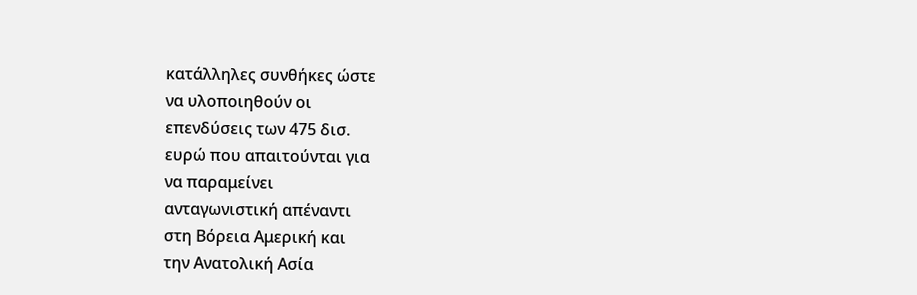κατάλληλες συνθήκες ώστε
να υλοποιηθούν οι
επενδύσεις των 475 δισ.
ευρώ που απαιτούνται για
να παραμείνει
ανταγωνιστική απέναντι
στη Βόρεια Αμερική και
την Ανατολική Ασία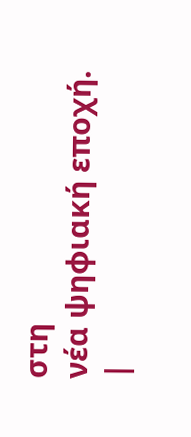στη
νέα ψηφιακή εποχή.
|